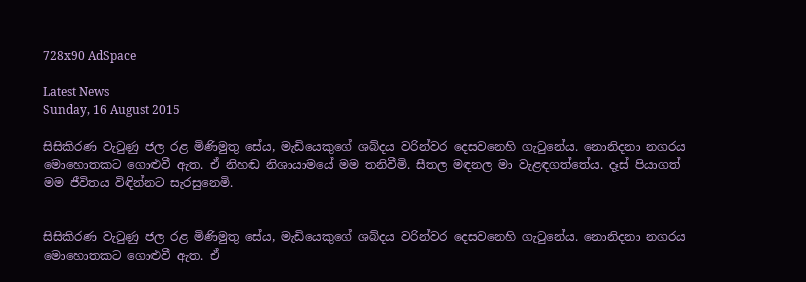728x90 AdSpace

Latest News
Sunday, 16 August 2015

සිසිකිරණ වැටුණු ජල රළ මිණිමුතු සේය, මැඩියෙකුගේ ශබ්දය වරින්වර දෙසවනෙහි ගැටුනේය. නොනිදනා නගරය මොහොතකට ගොළුවී ඇත. ඒ නිහඬ නිශායාමයේ මම තනිවීමි. සීතල මඳනල මා වැළඳගත්තේය. දෑස් පියාගත් මම ජීවිතය විඳින්නට සැරසුනෙමි.


සිසිකිරණ වැටුණු ජල රළ මිණිමුතු සේය, මැඩියෙකුගේ ශබ්දය වරින්වර දෙසවනෙහි ගැටුනේය. නොනිදනා නගරය මොහොතකට ගොළුවී ඇත. ඒ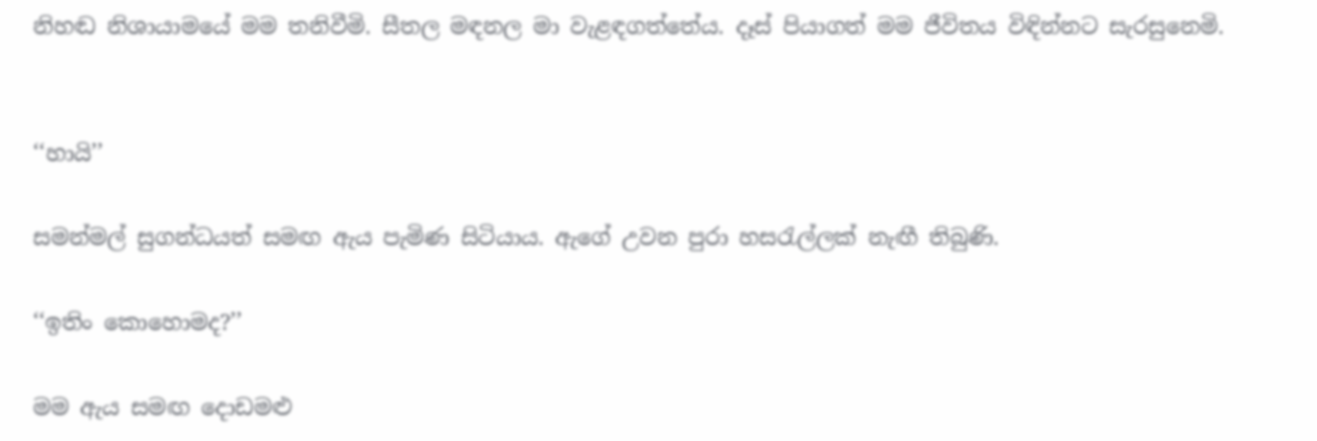නිහඬ නිශායාමයේ මම තනිවීමි. සීතල මඳනල මා වැළඳගත්තේය. දෑස් පියාගත් මම ජීවිතය විඳින්නට සැරසුනෙමි.


‘‘හායි’’

සමන්මල් සුගන්ධයත් සමඟ ඇය පැමිණ සිටියාය. ඇගේ උවන පුරා හසරැල්ලක් නැඟී තිබුණි.

‘‘ඉතිං කොහොමද?’’

මම ඇය සමඟ දොඩමළු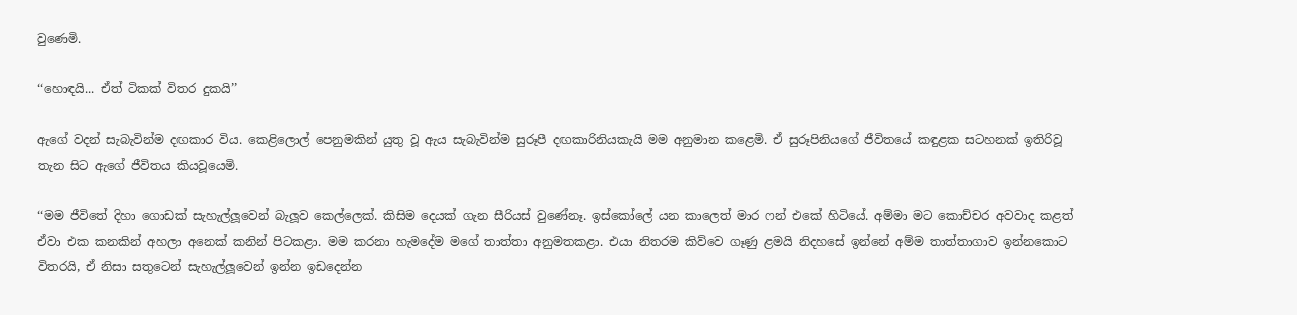වුණෙමි.

‘‘හොඳයි... ඒත් ටිකක් විතර දුකයි’’

ඇගේ වදන් සැබැවින්ම දඟකාර විය. කෙළිලොල් පෙනුමකින් යුතු වූ ඇය සැබැවින්ම සුරූපී දඟකාරිනියකැයි මම අනුමාන කළෙමි. ඒ සුරූපිනියගේ ජීවිතයේ කඳුළක සටහනක් ඉතිරිවූ තැන සිට ඇගේ ජීවිතය කියවූයෙමි.

‘‘මම ජීවිතේ දිහා ගොඩක් සැහැල්ලූවෙන් බැලූව කෙල්ලෙක්. කිසිම දෙයක් ගැන සීරියස් වුණේනෑ. ඉස්කෝලේ යන කාලෙත් මාර ෆන් එකේ හිටියේ. අම්මා මට කොච්චර අවවාද කළත් ඒවා එක කනකින් අහලා අනෙක් කනින් පිටකළා. මම කරනා හැමදේම මගේ තාත්තා අනුමතකළා. එයා නිතරම කිව්වෙ ගෑණු ළමයි නිදහසේ ඉන්නේ අම්ම තාත්තාගාව ඉන්නකොට විතරයි, ඒ නිසා සතුටෙන් සැහැල්ලූවෙන් ඉන්න ඉඩදෙන්න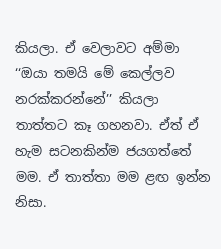කියලා. ඒ වෙලාවට අම්මා ‘‘ඔයා තමයි මේ කෙල්ලව නරක්කරන්නේ’’ කියලා තාත්තට කෑ ගහනවා. ඒත් ඒ හැම සටනකින්ම ජයගත්තේ මම. ඒ තාත්තා මම ළඟ ඉන්න නිසා.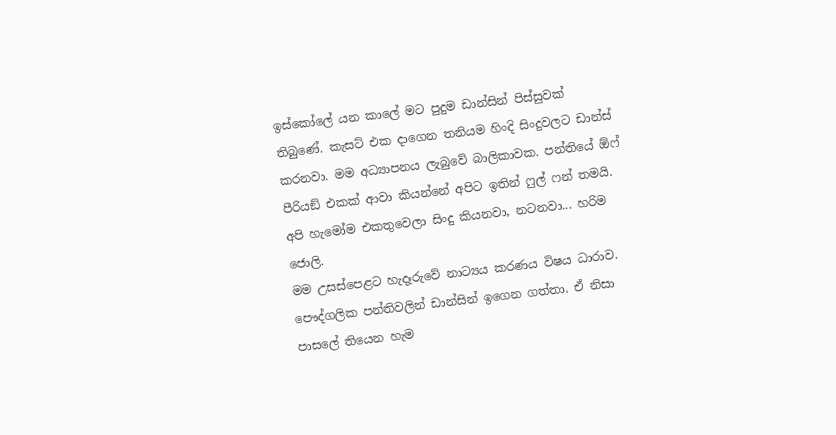ඉස්කෝලේ යන කාලේ මට පුදුම ඩාන්සින් පිස්සුවක් තිබුණේ. කැසට් එක දාගෙන තනියම හිංදි සිංදුවලට ඩාන්ස් කරනවා. මම අධ්‍යාපනය ලැබුවේ බාලිකාවක. පන්තියේ ඕෆ් පීරියඞ් එකක් ආවා කියන්නේ අපිට ඉතින් ෆුල් ෆන් තමයි. අපි හැමෝම එකතුවෙලා සිංදු කියනවා, නටනවා... හරිම ජොලි.
මම උසස්පෙළට හැදෑරුවේ නාට්‍යය කරණය විෂය ධාරාව. පෞද්ගලික පන්තිවලින් ඩාන්සින් ඉගෙන ගත්තා. ඒ නිසා පාසලේ තියෙන හැම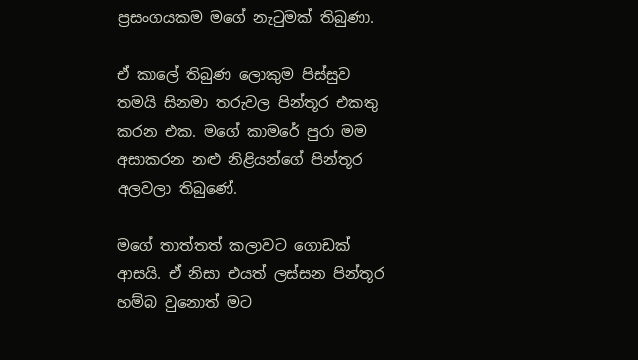ප්‍රසංගයකම මගේ නැටුමක් තිබුණා.

ඒ කාලේ තිබුණ ලොකුම පිස්සුව තමයි සිනමා තරුවල පින්තූර එකතු කරන එක. මගේ කාමරේ පුරා මම අසාකරන නළු නිළියන්ගේ පින්තූර අලවලා තිබුණේ.

මගේ තාත්තත් කලාවට ගොඩක් ආසයි. ඒ නිසා එයත් ලස්සන පින්තූර හම්බ වුනොත් මට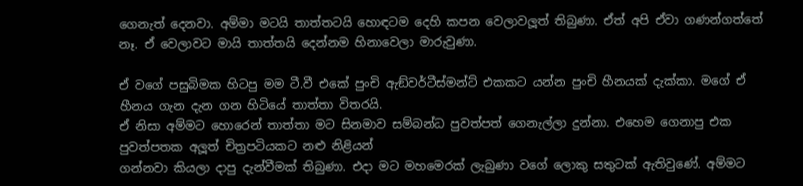ගෙනැත් දෙනවා. අම්මා මටයි තාත්තටයි හොඳටම දෙහි කපන වෙලාවලූත් තිබුණා. ඒත් අපි ඒවා ගණන්ගත්තේ නෑ. ඒ වෙලාවට මායි තාත්තයි දෙන්නම හිනාවෙලා මාරුවුණා.

ඒ වගේ පසුබිමක හිටපු මම ටී.වී එකේ පුංචි ඇඞ්වර්ටීස්මන්ට් එකකට යන්න පුංචි හීනයක් දැක්කා. මගේ ඒ හීනය ගැන දැන ගන හිටියේ තාත්තා විතරයි.
ඒ නිසා අම්මට හොරෙන් තාත්තා මට සිනමාව සම්බන්ධ පුවත්පත් ගෙනැල්ලා දුන්නා. එහෙම ගෙනාපු එක පුවත්පතක අලූත් චිත්‍රපටියකට නළු නිළියන්
ගන්නවා කියලා දාපු දැන්වීමක් තිබුණා. එදා මට මහමෙරක් ලැබුණා වගේ ලොකු සතුටක් ඇතිවුණේ. අම්මට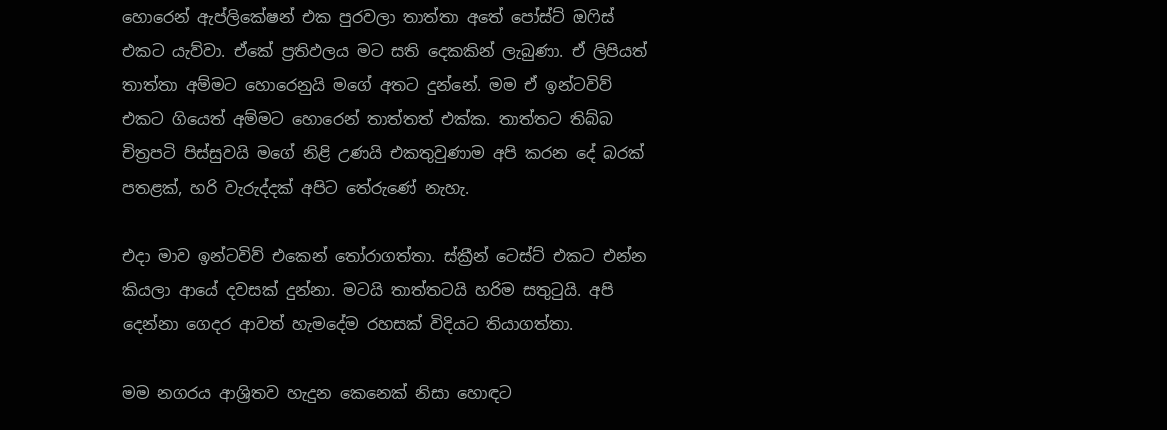හොරෙන් ඇප්ලිකේෂන් එක පුරවලා තාත්තා අතේ පෝස්ට් ඔෆිස් එකට යැව්වා. ඒකේ ප්‍රතිඵලය මට සති දෙකකින් ලැබුණා. ඒ ලිපියත් තාත්තා අම්මට හොරෙනුයි මගේ අතට දුන්නේ. මම ඒ ඉන්ටවිව් එකට ගියෙත් අම්මට හොරෙන් තාත්තත් එක්ක. තාත්තට තිබ්බ චිත්‍රපටි පිස්සුවයි මගේ නිළි උණයි එකතුවුණාම අපි කරන දේ බරක් පතළක්, හරි වැරුද්දක් අපිට තේරුණේ නැහැ.

එදා මාව ඉන්ටවිව් එකෙන් තෝරාගත්තා. ස්ක්‍රීන් ටෙස්ට් එකට එන්න කියලා ආයේ දවසක් දුන්නා. මටයි තාත්තටයි හරිම සතුටුයි. අපි දෙන්නා ගෙදර ආවත් හැමදේම රහසක් විදියට තියාගත්තා.

මම නගරය ආශ්‍රිතව හැදුන කෙනෙක් නිසා හොඳට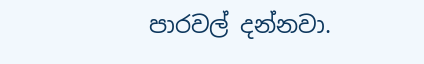පාරවල් දන්නවා.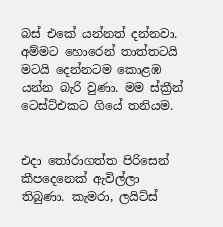බස් එකේ යන්නත් දන්නවා. අම්මට හොරෙන් තාත්තටයි මටයි දෙන්නටම කොළඹ යන්න බැරි වුණා. මම ස්ක්‍රීන් ටෙස්ට්එකට ගියේ තනියම.


එදා තෝරාගත්ත පිරිසෙන් කීපදෙනෙක් ඇවිල්ලා තිබුණා. කැමරා, ලයිට්ස්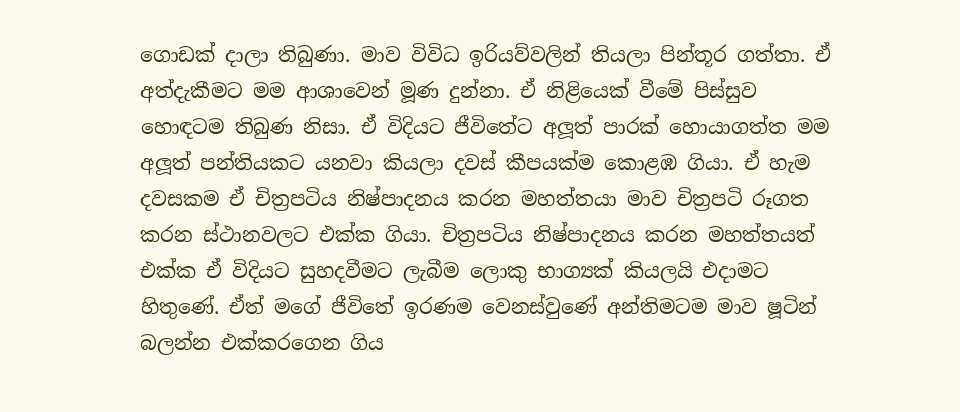ගොඩක් දාලා තිබුණා. මාව විවිධ ඉරියව්වලින් තියලා පින්තූර ගත්තා. ඒ අත්දැකීමට මම ආශාවෙන් මූණ දුන්නා. ඒ නිළියෙක් වීමේ පිස්සුව හොඳටම තිබුණ නිසා. ඒ විදියට ජීවිතේට අලූත් පාරක් හොයාගත්ත මම අලූත් පන්තියකට යනවා කියලා දවස් කීපයක්ම කොළඹ ගියා. ඒ හැම දවසකම ඒ චිත්‍රපටිය නිෂ්පාදනය කරන මහත්තයා මාව චිත්‍රපටි රූගත කරන ස්ථානවලට එක්ක ගියා. චිත්‍රපටිය නිෂ්පාදනය කරන මහත්තයත් එක්ක ඒ විදියට සුහදවීමට ලැබීම ලොකු භාග්‍යක් කියලයි එදාමට හිතුණේ. ඒත් මගේ ජීවිතේ ඉරණම වෙනස්වුණේ අන්තිමටම මාව ෂූටින් බලන්න එක්කරගෙන ගිය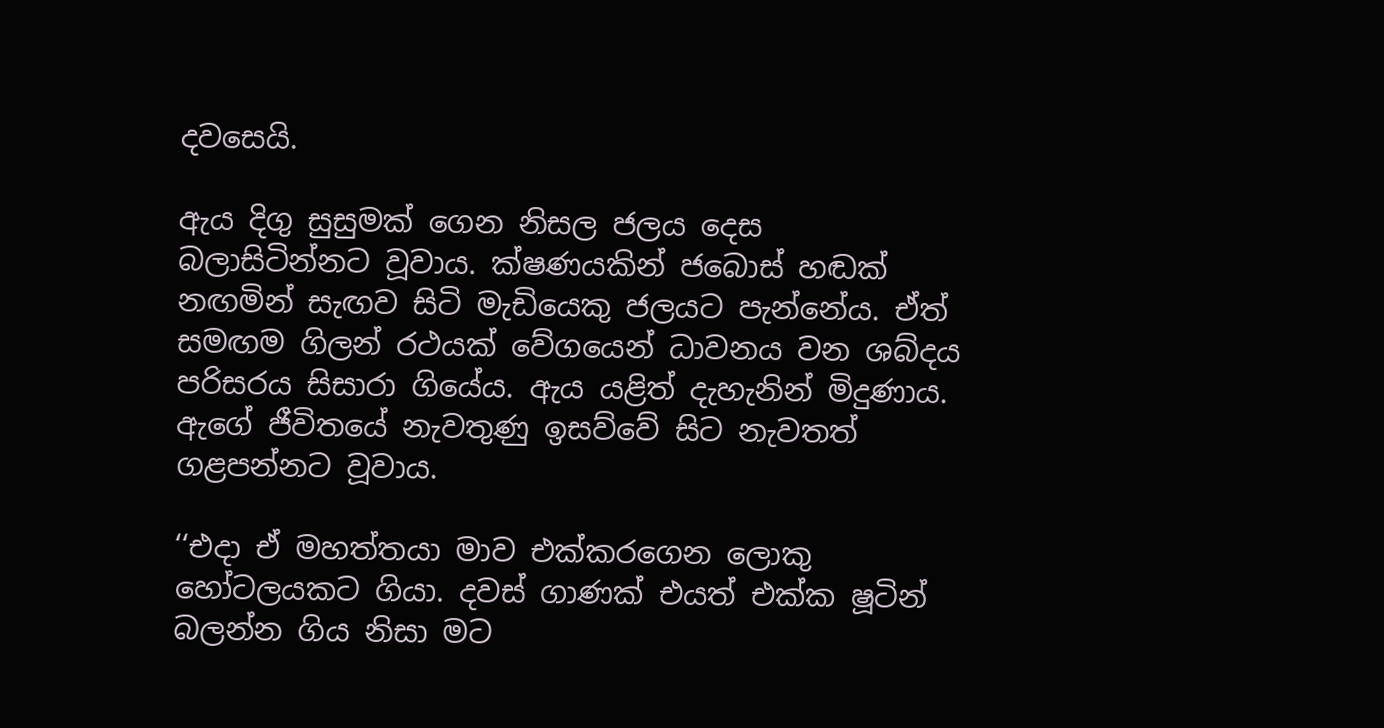දවසෙයි.

ඇය දිගු සුසුමක් ගෙන නිසල ජලය දෙස බලාසිටින්නට වූවාය. ක්ෂණයකින් ජබොස් හඬක් නඟමින් සැඟව සිටි මැඩියෙකු ජලයට පැන්නේය. ඒත් සමඟම ගිලන් රථයක් වේගයෙන් ධාවනය වන ශබ්දය පරිසරය සිසාරා ගියේය. ඇය යළිත් දැහැනින් මිදුණාය. ඇගේ ජීවිතයේ නැවතුණු ඉසව්වේ සිට නැවතත් ගළපන්නට වූවාය.

‘‘එදා ඒ මහත්තයා මාව එක්කරගෙන ලොකු හෝටලයකට ගියා. දවස් ගාණක් එයත් එක්ක ෂූටින් බලන්න ගිය නිසා මට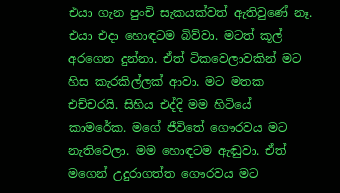එයා ගැන පුංචි සැකයක්වත් ඇතිවුණේ නෑ. එයා එදා හොඳටම බිව්වා. මටත් කූල් අරගෙන දුන්නා. ඒත් ටිකවෙලාවකින් මට හිස කැරකිල්ලක් ආවා. මට මතක එච්චරයි. සිහිය එද්දි මම හිටියේ කාමරේක. මගේ ජීවිතේ ගෞරවය මට නැතිවෙලා. මම හොඳටම ඇඬුවා. ඒත් මගෙන් උදුරාගත්ත ගෞරවය මට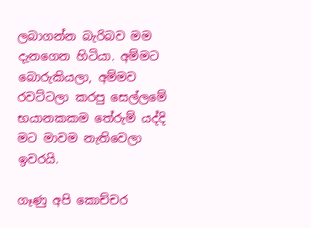ලබාගන්න බැරිබව මම දැනගෙන හිටියා. අම්මට බොරුකියලා, අම්මව රවට්ටලා කරපු සෙල්ලමේ භයානකකම තේරුම් යද්දි මට මාවම නැතිවෙලා ඉවරයි.

ගෑණු අපි කොච්චර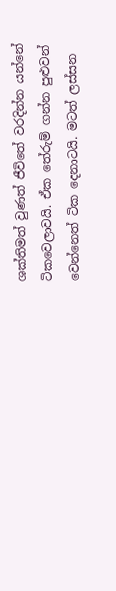ශක්තිමත් වුණත් ජීවිතේ වරදින්න යන්නේ ටිකවෙලාවයි. ඒක තේරුම් ගන්න පුළුවන් වෙන්නෙත් ටික දෙනාටයි. මටත් ලස්සන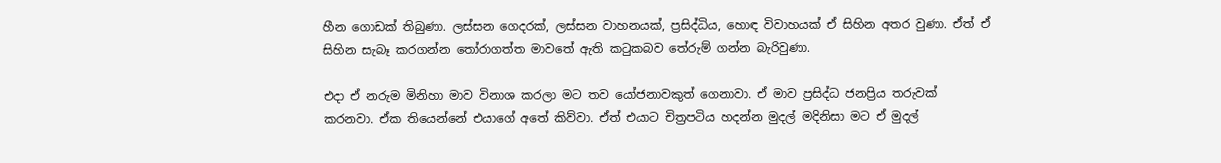හීන ගොඩක් තිබුණා. ලස්සන ගෙදරක්, ලස්සන වාහනයක්, ප්‍රසිද්ධිය, හොඳ විවාහයක් ඒ සිහින අතර වුණා. ඒත් ඒ සිහින සැබෑ කරගන්න තෝරාගත්ත මාවතේ ඇති කටුකබව තේරුම් ගන්න බැරිවුණා.

එදා ඒ නරුම මිනිහා මාව විනාශ කරලා මට තව යෝජනාවකුත් ගෙනාවා. ඒ මාව ප්‍රසිද්ධ ජනප්‍රිය තරුවක් කරනවා. ඒක තියෙන්නේ එයාගේ අතේ කිව්වා. ඒත් එයාට චිත්‍රපටිය හදන්න මුදල් මදිනිසා මට ඒ මුදල්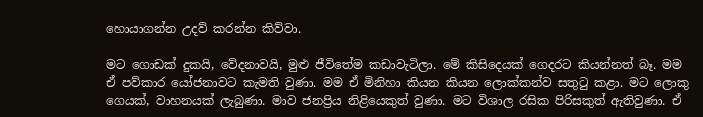හොයාගන්න උදව් කරන්න කිව්වා.

මට ගොඩක් දුකයි, වේදනාවයි, මුළු ජීවිතේම කඩාවැටිලා. මේ කිසිදෙයක් ගෙදරට කියන්නත් බෑ. මම ඒ පව්කාර යෝජනාවට කැමති වුණා. මම ඒ මිනිහා කියන කියන ලොක්කන්ව සතුටු කළා. මට ලොකු ගෙයක්, වාහනයක් ලැබුණා. මාව ජනප්‍රිය නිළියෙකුත් වුණා. මට විශාල රසික පිරිසකුත් ඇතිවුණා. ඒ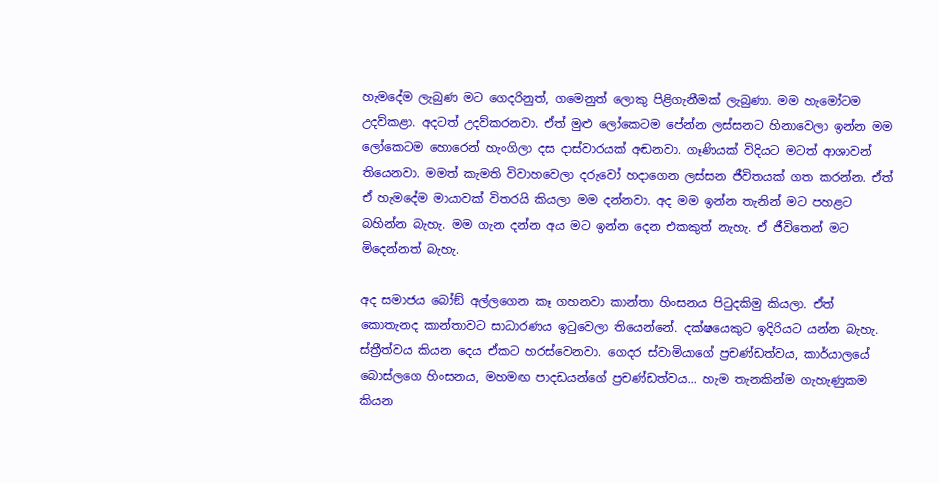හැමදේම ලැබුණ මට ගෙදරිනුත්, ගමෙනුත් ලොකු පිළිගැනීමක් ලැබුණා. මම හැමෝටම උදව්කළා. අදටත් උදව්කරනවා. ඒත් මුළු ලෝකෙටම පේන්න ලස්සනට හිනාවෙලා ඉන්න මම ලෝකෙටම හොරෙන් හැංගිලා දස දාස්වාරයක් අඬනවා. ගෑණියක් විදියට මටත් ආශාවන් තියෙනවා. මමත් කැමති විවාහවෙලා දරුවෝ හදාගෙන ලස්සන ජීවිතයක් ගත කරන්න. ඒත් ඒ හැමදේම මායාවක් විතරයි කියලා මම දන්නවා. අද මම ඉන්න තැනින් මට පහළට බහින්න බැහැ. මම ගැන දන්න අය මට ඉන්න දෙන එකකුත් නැහැ. ඒ ජීවිතෙන් මට මිදෙන්නත් බැහැ.

අද සමාජය බෝඞ් අල්ලගෙන කෑ ගහනවා කාන්තා හිංසනය පිටුදකිමු කියලා. ඒත් කොතැනද කාන්තාවට සාධාරණය ඉටුවෙලා තියෙන්නේ. දක්ෂයෙකුට ඉදිරියට යන්න බැහැ. ස්ත්‍රීත්වය කියන දෙය ඒකට හරස්වෙනවා. ගෙදර ස්වාමියාගේ ප්‍රචණ්ඩත්වය, කාර්යාලයේ බොස්ලගෙ හිංසනය, මහමඟ පාදඩයන්ගේ ප්‍රචණ්ඩත්වය... හැම තැනකින්ම ගැහැණුකම කියන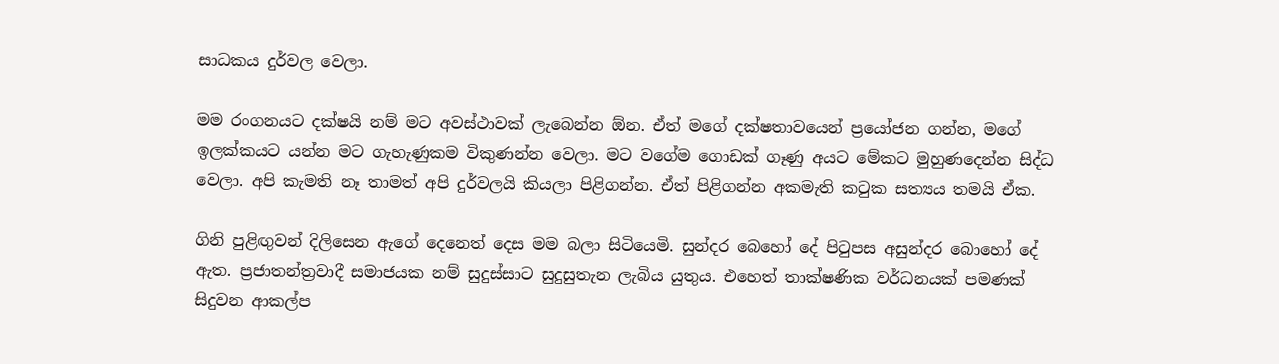සාධකය දුර්වල වෙලා.

මම රංගනයට දක්ෂයි නම් මට අවස්ථාවක් ලැබෙන්න ඕන. ඒත් මගේ දක්ෂතාවයෙන් ප්‍රයෝජන ගන්න, මගේ ඉලක්කයට යන්න මට ගැහැණුකම විකුණන්න වෙලා. මට වගේම ගොඩක් ගෑණු අයට මේකට මුහුණදෙන්න සිද්ධ වෙලා. අපි කැමති නෑ තාමත් අපි දුර්වලයි කියලා පිළිගන්න. ඒත් පිළිගන්න අකමැති කටුක සත්‍යය තමයි ඒක.

ගිනි පුළිඟුවන් දිලිසෙන ඇගේ දෙනෙත් දෙස මම බලා සිටියෙමි. සුන්දර බෙහෝ දේ පිටුපස අසුන්දර බොහෝ දේ ඇත. ප්‍රජාතන්ත්‍රවාදී සමාජයක නම් සුදුස්සාට සුදුසුතැන ලැබිය යුතුය. එහෙත් තාක්ෂණික වර්ධනයක් පමණක් සිදුවන ආකල්ප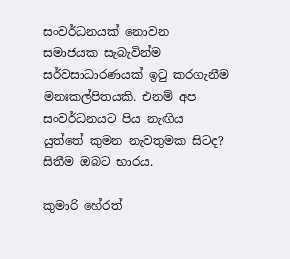සංවර්ධනයක් නොවන සමාජයක සැබැවින්ම සර්වසාධාරණයක් ඉටු කරගැනීම මනඃකල්පිතයකි. එනම් අප සංවර්ධනයට පිය නැඟිය යුත්තේ කුමන නැවතුමක සිටද? සිතීම ඔබට භාරය.

කුමාරි හේරත්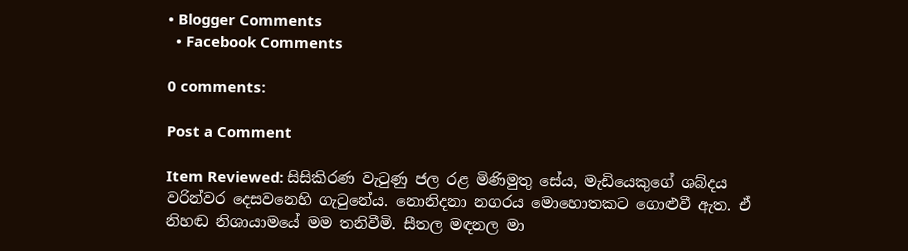• Blogger Comments
  • Facebook Comments

0 comments:

Post a Comment

Item Reviewed: සිසිකිරණ වැටුණු ජල රළ මිණිමුතු සේය, මැඩියෙකුගේ ශබ්දය වරින්වර දෙසවනෙහි ගැටුනේය. නොනිදනා නගරය මොහොතකට ගොළුවී ඇත. ඒ නිහඬ නිශායාමයේ මම තනිවීමි. සීතල මඳනල මා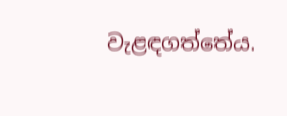වැළඳගත්තේය.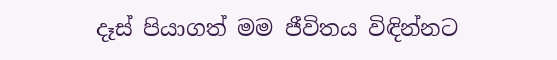දෑස් පියාගත් මම ජීවිතය විඳින්නට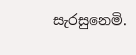සැරසුනෙමි.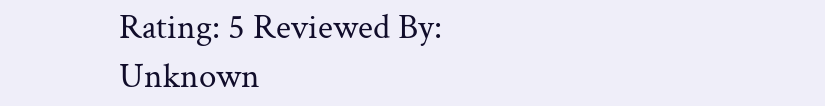Rating: 5 Reviewed By: Unknown